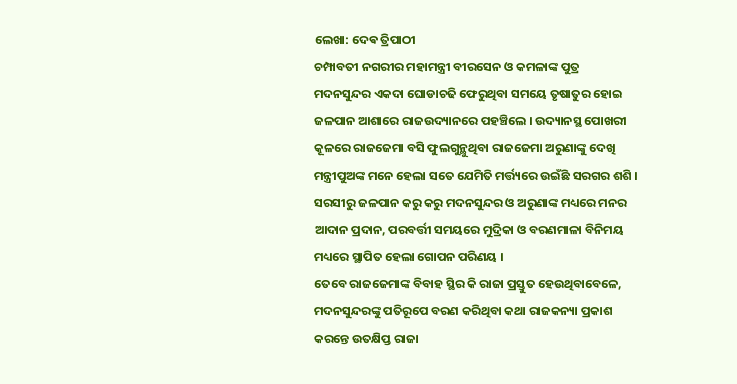ଲେଖା: ଦେଵ ତ୍ରିପାଠୀ
ଚମ୍ପାବତୀ ନଗରୀର ମହାମନ୍ତ୍ରୀ ବୀରସେନ ଓ କମଳାଙ୍କ ପୁତ୍ର ମଦନସୁନ୍ଦର ଏକଦା ଘୋଡାଚଢି ଫେରୁଥିବା ସମୟେ ତୃଷାତୁର ହୋଇ ଜଳପାନ ଆଶାରେ ରାଜଉଦ୍ୟାନରେ ପହଞ୍ଚିଲେ । ଉଦ୍ୟାନସ୍ଥ ପୋଖରୀ କୂଳରେ ରାଜଜେମା ବସି ଫୁଲଗୁନ୍ଥୁଥିବା ରାଜଜେମା ଅରୁଣାଙ୍କୁ ଦେଖି ମନ୍ତ୍ରୀପୁଅଙ୍କ ମନେ ହେଲା ସତେ ଯେମିତି ମର୍ତ୍ତ୍ୟରେ ଉଇଁଛି ସରଗର ଶଶି । ସରସୀରୁ ଜଳପାନ କରୁ କରୁ ମଦନସୁନ୍ଦର ଓ ଅରୁଣାଙ୍କ ମଧ୍ୟରେ ମନର ଆଦାନ ପ୍ରଦାନ, ପରବର୍ତ୍ତୀ ସମୟରେ ମୁଦ୍ରିକା ଓ ବରଣମାଳା ବିନିମୟ ମଧ୍ୟରେ ସ୍ଥାପିତ ହେଲା ଗୋପନ ପରିଣୟ ।
ତେବେ ରାଜଜେମାଙ୍କ ବିବାହ ସ୍ଥିର କି ରାଜା ପ୍ରସ୍ତୁତ ହେଉଥିବାବେଳେ, ମଦନସୁନ୍ଦରଙ୍କୁ ପତିରୂପେ ବରଣ କରିଥିବା କଥା ରାଜକନ୍ୟା ପ୍ରକାଶ କରନ୍ତେ ଉତକ୍ଷିପ୍ତ ରାଜା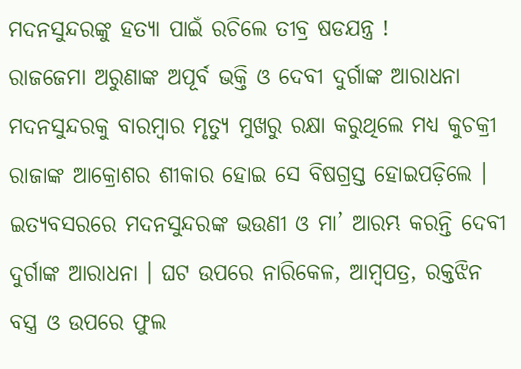ମଦନସୁନ୍ଦରଙ୍କୁ ହତ୍ୟା ପାଇଁ ରଚିଲେ ତୀବ୍ର ଷଡଯନ୍ତ୍ର !
ରାଜଜେମା ଅରୁଣାଙ୍କ ଅପୂର୍ବ ଭକ୍ତି ଓ ଦେବୀ ଦୁର୍ଗାଙ୍କ ଆରାଧନା ମଦନସୁନ୍ଦରକୁ ବାରମ୍ବାର ମୃତ୍ୟୁ ମୁଖରୁ ରକ୍ଷା କରୁଥିଲେ ମଧ୍ୟ କୁଚକ୍ରୀ ରାଜାଙ୍କ ଆକ୍ରୋଶର ଶୀକାର ହୋଇ ସେ ବିଷଗ୍ରସ୍ତ ହୋଇପଡ଼ିଲେ ।
ଇତ୍ୟବସରରେ ମଦନସୁନ୍ଦରଙ୍କ ଭଉଣୀ ଓ ମା’ ଆରମ୍ଭ କରନ୍ତି ଦେବୀ ଦୁର୍ଗାଙ୍କ ଆରାଧନା । ଘଟ ଉପରେ ନାରିକେଳ, ଆମ୍ବପତ୍ର, ରକ୍ତଝିନ ବସ୍ତ୍ର ଓ ଉପରେ ଫୁଲ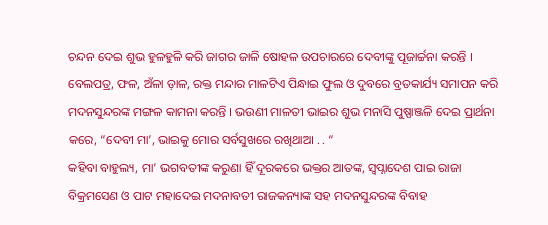ଚନ୍ଦନ ଦେଇ ଶୁଭ ହୁଳହୁଳି କରି ଜାଗର ଜାଳି ଷୋହଳ ଉପଚାରରେ ଦେବୀଙ୍କୁ ପୂଜାର୍ଚ୍ଚନା କରନ୍ତି । ବେଲପତ୍ର, ଫଳ, ଅଁଳା ଡ଼ାଳ, ରକ୍ତ ମନ୍ଦାର ମାଳଟିଏ ପିନ୍ଧାଇ ଫୁଲ ଓ ଦୁବରେ ବ୍ରତକାର୍ଯ୍ୟ ସମାପନ କରି ମଦନସୁନ୍ଦରଙ୍କ ମଙ୍ଗଳ କାମନା କରନ୍ତି । ଭଉଣୀ ମାଳତୀ ଭାଇର ଶୁଭ ମନାସି ପୁଷ୍ପାଞ୍ଜଳି ଦେଇ ପ୍ରାର୍ଥନା କରେ, “ଦେବୀ ମା’, ଭାଇକୁ ମୋର ସର୍ବସୁଖରେ ରଖିଥାଆ . . “
କହିବା ବାହୁଲ୍ୟ, ମା’ ଭଗବତୀଙ୍କ କରୁଣା ହିଁ ଦୂରକରେ ଭକ୍ତର ଆତଙ୍କ, ସ୍ବପ୍ନାଦେଶ ପାଇ ରାଜା ବିକ୍ରମସେଣ ଓ ପାଟ ମହାଦେଇ ମଦନାବତୀ ରାଜକନ୍ୟାଙ୍କ ସହ ମଦନସୁନ୍ଦରଙ୍କ ବିବାହ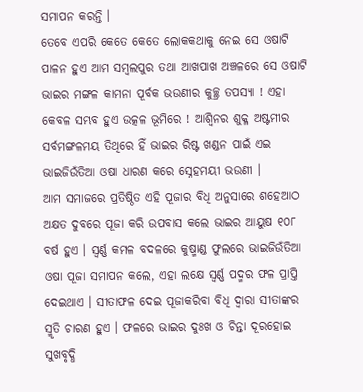ସମାପନ କରନ୍ତି ।
ତେବେ ଏପରି କେତେ କେତେ ଲୋକକଥାକୁ ନେଇ ସେ ଓଷାଟି ପାଳନ ହୁଏ ଆମ ସମ୍ବଲପୁର ତଥା ଆଖପାଖ ଅଞ୍ଚଳରେ ସେ ଓଷାଟି ଭାଇର ମଙ୍ଗଳ କାମନା ପୂର୍ବକ ଭଉଣୀର କୁଚ୍ଛ୍ର ତପସ୍ୟା ! ଏହା କେବଳ ସମ୍ଭବ ହୁଏ ଉତ୍କଳ ଭୂମିରେ ! ଆଶ୍ୱିନର ଶୁକ୍ଳ ଅଷ୍ଟମୀର ସର୍ବମଙ୍ଗଳମୟ ତିଥିରେ ହିଁ ଭାଇର ରିଷ୍ଟ ଖଣ୍ଡନ ପାଇଁ ଏଇ ଭାଇଜିଉଁତିଆ ଓଷା ଧାରଣ କରେ ସ୍ନେହମୟୀ ଭଉଣୀ ।
ଆମ ସମାଜରେ ପ୍ରତିଷ୍ଠିତ ଏହି ପୂଜାର ବିଧି ଅନୁସାରେ ଶହେଆଠ ଅକ୍ଷତ ଦୁବରେ ପୂଜା କରି ଉପବାସ କଲେ ଭାଇର ଆୟୁଷ ୧୦୮ ବର୍ଷ ହୁଏ । ସ୍ବର୍ଣ୍ଣ କମଳ ବଦଳରେ କୁଷ୍ମାଣ୍ଡ ଫୁଲରେ ଭାଇଜିଉଁତିଆ ଓଷା ପୂଜା ସମାପନ କଲେ, ଏହା ଲକ୍ଷେ ସ୍ବର୍ଣ୍ଣ ପଦ୍ମର ଫଳ ପ୍ରାପ୍ତି ଦେଇଥାଏ । ସୀତାଫଳ ଦେଇ ପୂଜାକରିବା ବିଧି ଦ୍ଵାରା ସୀତାଙ୍କର ସ୍ମୃତି ଚାରଣ ହୁଏ । ଫଳରେ ଭାଇର ଦୁଃଖ ଓ ଚିନ୍ତା ଦୂରହୋଇ ସୁଖବୃଦ୍ଧି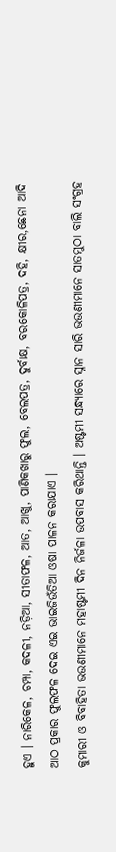ହୁଏ । ନାରିକେଳ, ଚମ୍ପା, କଦଳୀ, ନଡ଼ିଆ, ସୀତାଫଳ, ଆତ, ଆଖୁ, ପାଣିକଖାରୁ ଫୁଲ, ବେଲପତ୍ର, ଦୁର୍ବାକ୍ଷ, ବରକୋଳିପତ୍ର, ଦହି, କ୍ଷୀର,ଛେନା ଆଦି ଆଠ ପ୍ରକାର ଫୁଲଫଳ ଦେଇ ଏଇ ଭାଇଜିଉଁତିଆ ଓଷା ପାଳନ କରାଯାଏ ।
କୁମାରୀ ଓ ବିବାହିତା ଭଉଣୀମାନେ ମହାଷ୍ଟମୀ ଦିନ ନିର୍ଜଳା ଉପବାସ କରିଥାନ୍ତି । ଅଷ୍ଟମୀ ସନ୍ଧ୍ୟାରେ ସ୍ନାନ ସାରି ଭଉଣୀମାନେ ସାତମୁଠା ବାଲି ସଂଗ୍ରହ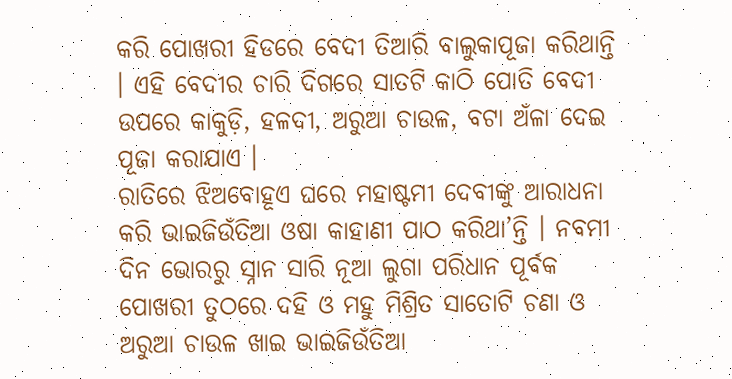କରି ପୋଖରୀ ହିଡରେ ବେଦୀ ତିଆରି ବାଲୁକାପୂଜା କରିଥାନ୍ତି । ଏହି ବେଦୀର ଚାରି ଦିଗରେ ସାତଟି କାଠି ପୋତି ବେଦୀ ଉପରେ କାକୁଡ଼ି, ହଳଦୀ, ଅରୁଆ ଚାଉଳ, ବଟା ଅଁଳା ଦେଇ ପୂଜା କରାଯାଏ ।
ରାତିରେ ଝିଅବୋହୂଏ ଘରେ ମହାଷ୍ଟମୀ ଦେବୀଙ୍କୁ ଆରାଧନା କରି ଭାଇଜିଉଁତିଆ ଓଷା କାହାଣୀ ପାଠ କରିଥା’ନ୍ତି । ନବମୀ ଦିନ ଭୋରରୁ ସ୍ନାନ ସାରି ନୂଆ ଲୁଗା ପରିଧାନ ପୂର୍ବକ ପୋଖରୀ ତୁଠରେ ଦହି ଓ ମହୁ ମିଶ୍ରିତ ସାତୋଟି ଚଣା ଓ ଅରୁଆ ଚାଉଳ ଖାଇ ଭାଇଜିଉଁତିଆ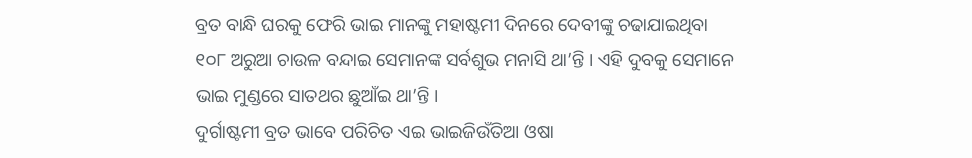ବ୍ରତ ବାନ୍ଧି ଘରକୁ ଫେରି ଭାଇ ମାନଙ୍କୁ ମହାଷ୍ଟମୀ ଦିନରେ ଦେବୀଙ୍କୁ ଚଢାଯାଇଥିବା ୧୦୮ ଅରୁଆ ଚାଉଳ ବନ୍ଦାଇ ସେମାନଙ୍କ ସର୍ବଶୁଭ ମନାସି ଥା’ନ୍ତି । ଏହି ଦୁବକୁ ସେମାନେ ଭାଇ ମୁଣ୍ଡରେ ସାତଥର ଛୁଆଁଇ ଥା’ନ୍ତି ।
ଦୁର୍ଗାଷ୍ଟମୀ ବ୍ରତ ଭାବେ ପରିଚିତ ଏଇ ଭାଇଜିଉଁତିଆ ଓଷା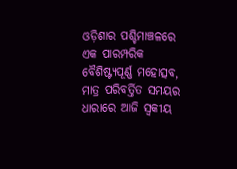ଓଡ଼ିଶାର ପଶ୍ଚିମାଞ୍ଚଳରେ ଏକ ପାରମ୍ପରିକ ବୈଶିଷ୍ଟ୍ୟପୂର୍ଣ୍ଣ ମହୋତ୍ସବ, ମାତ୍ର ପରିବର୍ତ୍ତିତ ସମୟର ଧାରାରେ ଆଜି ସ୍ଵକୀୟ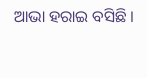ଆଭା ହରାଇ ବସିଛି ।